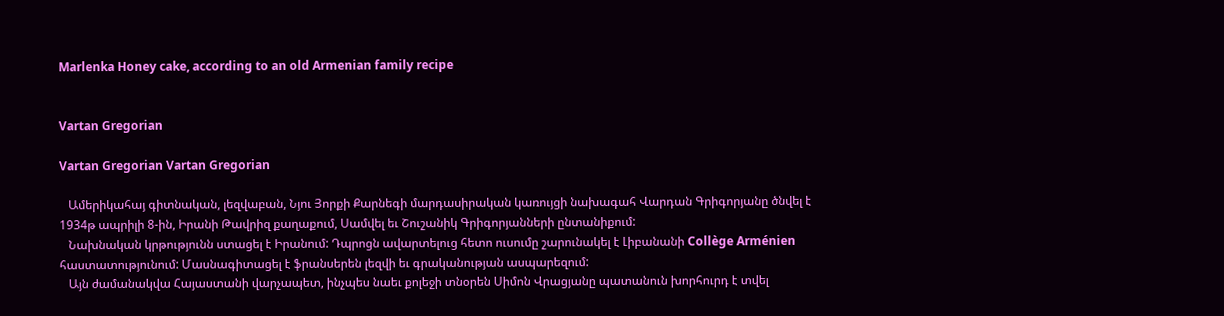Marlenka Honey cake, according to an old Armenian family recipe


Vartan Gregorian

Vartan Gregorian Vartan Gregorian

   Ամերիկահայ գիտնական, լեզվաբան, Նյու Յորքի Քարնեգի մարդասիրական կառույցի նախագահ Վարդան Գրիգորյանը ծնվել է 1934թ ապրիլի 8-ին, Իրանի Թավրիզ քաղաքում, Սամվել եւ Շուշանիկ Գրիգորյանների ընտանիքում:
   Նախնական կրթությունն ստացել է Իրանում: Դպրոցն ավարտելուց հետո ուսումը շարունակել է Լիբանանի Collège Arménien հաստատությունում: Մասնագիտացել է ֆրանսերեն լեզվի եւ գրականության ասպարեզում:
   Այն ժամանակվա Հայաստանի վարչապետ, ինչպես նաեւ քոլեջի տնօրեն Սիմոն Վրացյանը պատանուն խորհուրդ է տվել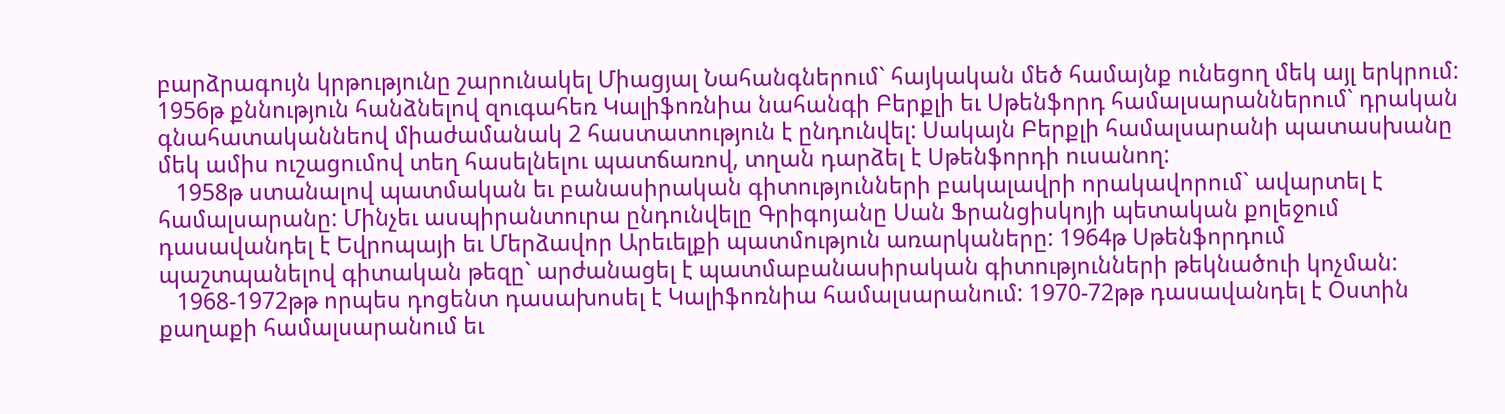բարձրագույն կրթությունը շարունակել Միացյալ Նահանգներում` հայկական մեծ համայնք ունեցող մեկ այլ երկրում: 1956թ քննություն հանձնելով զուգահեռ Կալիֆոռնիա նահանգի Բերքլի եւ Սթենֆորդ համալսարաններում` դրական գնահատականնեով միաժամանակ 2 հաստատություն է ընդունվել: Սակայն Բերքլի համալսարանի պատասխանը մեկ ամիս ուշացումով տեղ հասելնելու պատճառով, տղան դարձել է Սթենֆորդի ուսանող:
   1958թ ստանալով պատմական եւ բանասիրական գիտությունների բակալավրի որակավորում` ավարտել է համալսարանը: Մինչեւ ասպիրանտուրա ընդունվելը Գրիգոյանը Սան Ֆրանցիսկոյի պետական քոլեջում դասավանդել է Եվրոպայի եւ Մերձավոր Արեւելքի պատմություն առարկաները: 1964թ Սթենֆորդում պաշտպանելով գիտական թեզը` արժանացել է պատմաբանասիրական գիտությունների թեկնածուի կոչման:
   1968-1972թթ որպես դոցենտ դասախոսել է Կալիֆոռնիա համալսարանում: 1970-72թթ դասավանդել է Օստին քաղաքի համալսարանում եւ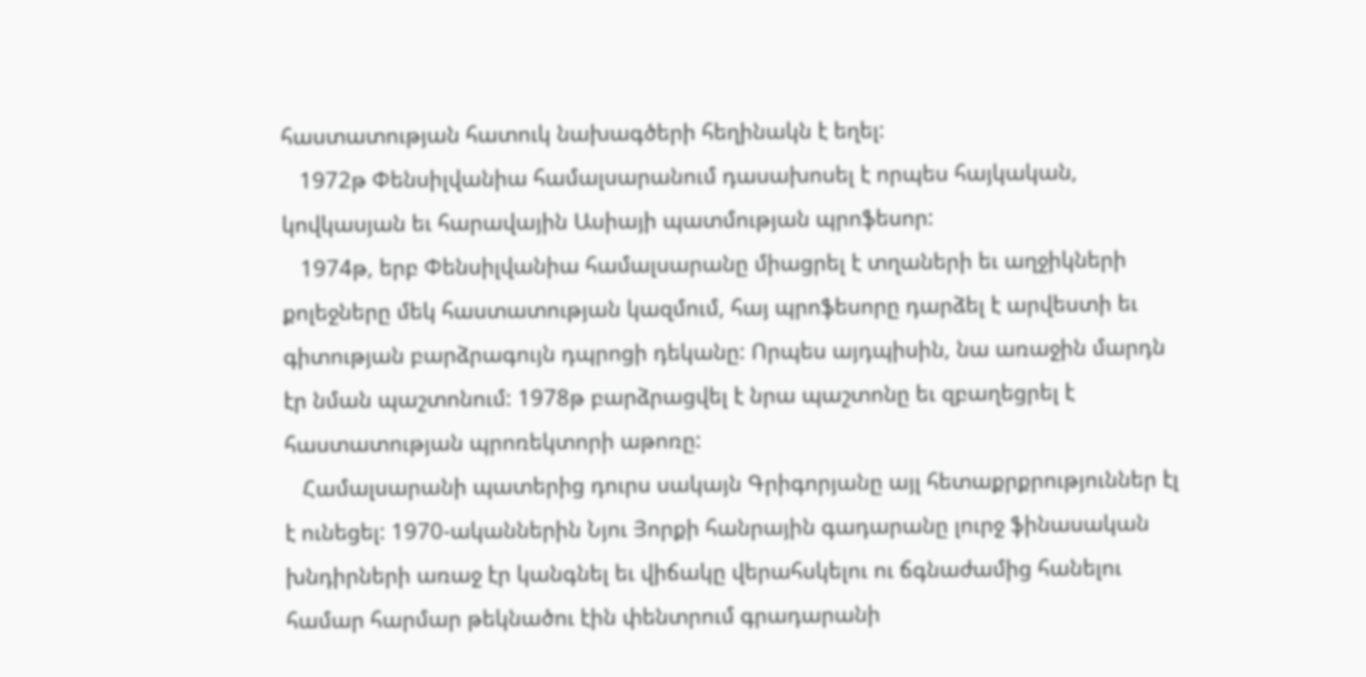հաստատության հատուկ նախագծերի հեղինակն է եղել:
   1972թ Փենսիլվանիա համալսարանում դասախոսել է որպես հայկական, կովկասյան եւ հարավային Ասիայի պատմության պրոֆեսոր:
   1974թ, երբ Փենսիլվանիա համալսարանը միացրել է տղաների եւ աղջիկների քոլեջները մեկ հաստատության կազմում, հայ պրոֆեսորը դարձել է արվեստի եւ գիտության բարձրագույն դպրոցի դեկանը: Որպես այդպիսին, նա առաջին մարդն էր նման պաշտոնում: 1978թ բարձրացվել է նրա պաշտոնը եւ զբաղեցրել է հաստատության պրոռեկտորի աթոռը:
   Համալսարանի պատերից դուրս սակայն Գրիգորյանը այլ հետաքրքրություններ էլ է ունեցել: 1970-ականներին Նյու Յորքի հանրային գադարանը լուրջ ֆինասական խնդիրների առաջ էր կանգնել եւ վիճակը վերահսկելու ու ճգնաժամից հանելու համար հարմար թեկնածու էին փենտրում գրադարանի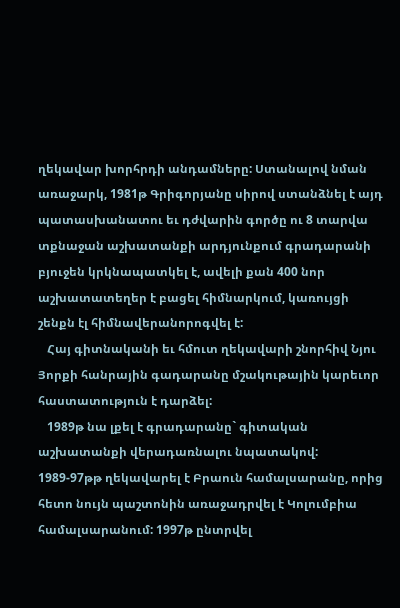ղեկավար խորհրդի անդամները: Ստանալով նման առաջարկ, 1981թ Գրիգորյանը սիրով ստանձնել է այդ պատասխանատու եւ դժվարին գործը ու 8 տարվա տքնաջան աշխատանքի արդյունքում գրադարանի բյուջեն կրկնապատկել է, ավելի քան 400 նոր աշխատատեղեր է բացել հիմնարկում, կառույցի շենքն էլ հիմնավերանորոգվել է:
   Հայ գիտնականի եւ հմուտ ղեկավարի շնորհիվ Նյու Յորքի հանրային գադարանը մշակութային կարեւոր հաստատություն է դարձել:
   1989թ նա լքել է գրադարանը` գիտական աշխատանքի վերադառնալու նպատակով: 1989-97թթ ղեկավարել է Բրաուն համալսարանը, որից հետո նույն պաշտոնին առաջադրվել է Կոլումբիա համալսարանում: 1997թ ընտրվել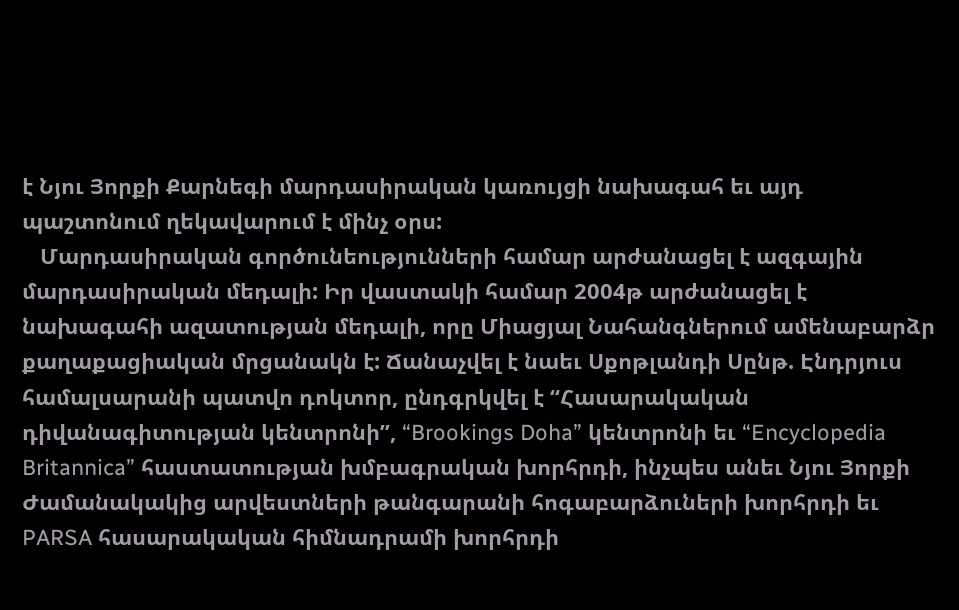է Նյու Յորքի Քարնեգի մարդասիրական կառույցի նախագահ եւ այդ պաշտոնում ղեկավարում է մինչ օրս:
   Մարդասիրական գործունեությունների համար արժանացել է ազգային մարդասիրական մեդալի: Իր վաստակի համար 2004թ արժանացել է նախագահի ազատության մեդալի, որը Միացյալ Նահանգներում ամենաբարձր քաղաքացիական մրցանակն է: Ճանաչվել է նաեւ Սքոթլանդի Սընթ. Էնդրյուս համալսարանի պատվո դոկտոր, ընդգրկվել է “Հասարակական դիվանագիտության կենտրոնի”, “Brookings Doha” կենտրոնի եւ “Encyclopedia Britannica” հաստատության խմբագրական խորհրդի, ինչպես անեւ Նյու Յորքի Ժամանակակից արվեստների թանգարանի հոգաբարձուների խորհրդի եւ PARSA հասարակական հիմնադրամի խորհրդի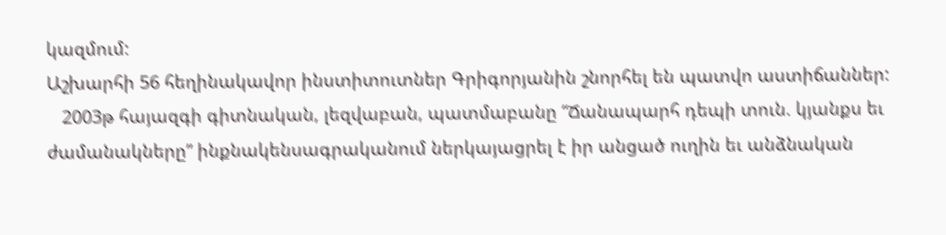կազմում:
Աշխարհի 56 հեղինակավոր ինստիտուտներ Գրիգորյանին շնորհել են պատվո աստիճաններ:
   2003թ հայազգի գիտնական, լեզվաբան, պատմաբանը “Ճանապարհ դեպի տուն. կյանքս եւ ժամանակները” ինքնակենսագրականում ներկայացրել է իր անցած ուղին եւ անձնական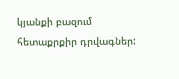կյանքի բազում հետաքրքիր դրվագներ: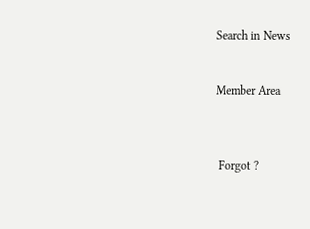Search in News


Member Area



 Forgot ?